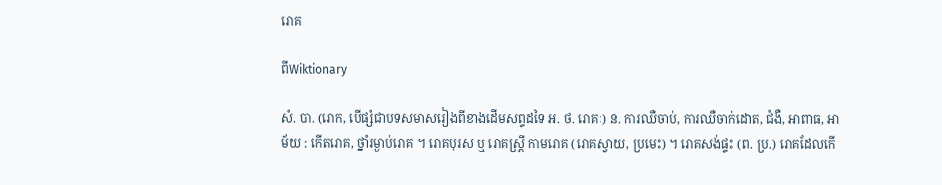រោគ

ពីWiktionary

សំ. បា. (រោក, បើផ្សំជាបទសមាសរៀងពីខាងដើមសព្ទដទៃ អ. ថ. រោគៈ) ន. ការឈឺចាប់, ការឈឺចាក់ដោត, ជំងឺ, អាពាធ, អាម័យ : កើតរោគ, ថ្នាំរម្ងាប់រោគ ។ រោគបុរស ឬ រោគស្ត្រី កាមរោគ (រោគស្វាយ, ប្រមេះ) ។ រោគសង់ផ្ទះ (ព. ប្រ.) រោគដែលកើ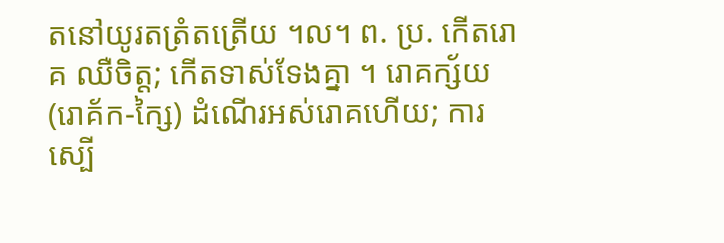តនៅយូរតត្រំតត្រើយ ។ល។ ព. ប្រ. កើតរោគ ឈឺចិត្ត; កើតទាស់ទែងគ្នា ។ រោគក្ស័យ (រោគ័ក-ក្សៃ) ដំណើរអស់រោគហើយ; ការស្បើ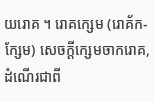យរោគ ។ រោគក្សេម (រោគ័ក-ក្សែម) សេចក្ដីក្សេមចាករោគ, ដំណើរជាពី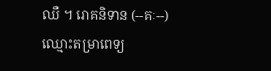ឈឺ ។ រោគនិទាន (--គៈ--) ឈ្មោះតម្រាពេទ្យ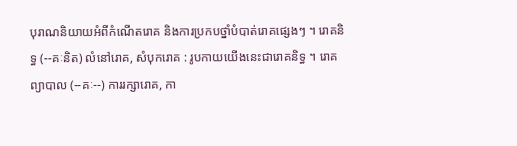បុរាណនិយាយអំពីកំណើតរោគ និងការប្រកបថ្នាំបំបាត់រោគផ្សេងៗ ។ រោគនិទ្ធ (--គៈនិត) លំនៅរោគ, សំបុករោគ : រូបកាយយើងនេះជារោគនិទ្ធ ។ រោគព្យាបាល (--គៈ--) ការរក្សារោគ, កា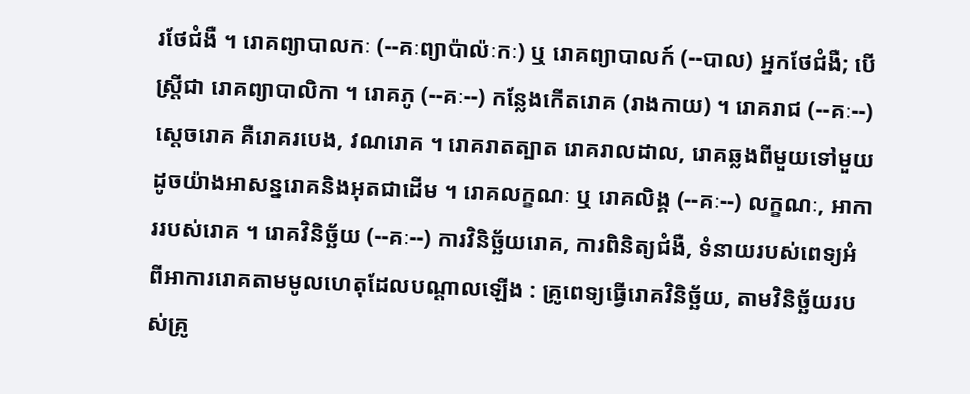រថែជំងឺ ។ រោគព្យាបាលកៈ (--គៈព្យាប៉ាល៉ៈកៈ) ឬ រោគព្យាបាលក៍ (--បាល) អ្នកថែជំងឺ; បើស្ត្រីជា រោគព្យាបាលិកា ។ រោគភូ (--គៈ--) កន្លែងកើតរោគ (រាងកាយ) ។ រោគរាជ (--គៈ--) សេ្តចរោគ គឺរោគរបេង, វណរោគ ។ រោគរាតត្បាត រោគរាលដាល, រោគឆ្លងពីមួយទៅមួយ ដូចយ៉ាងអាសន្នរោគនិងអុតជាដើម ។ រោគលក្ខណៈ ឬ រោគលិង្គ (--គៈ--) លក្ខណៈ, អាការរបស់រោគ ។ រោគវិនិច្ឆ័យ (--គៈ--) ការវិនិច្ឆ័យរោគ, ការពិនិត្យជំងឺ, ទំនាយរបស់ពេទ្យអំពីអាការរោគតាមមូលហេតុដែលបណ្ដាលឡើង : គ្រូពេទ្យធ្វើរោគវិនិច្ឆ័យ, តាមវិនិច្ឆ័យរបស់គ្រូ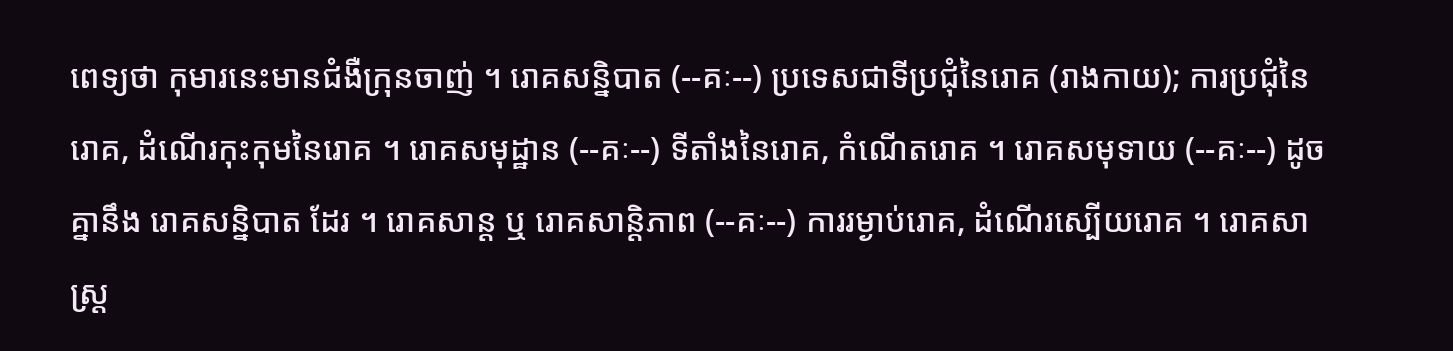ពេទ្យថា កុមារនេះមានជំងឺក្រុនចាញ់ ។ រោគសន្និបាត (--គៈ--) ប្រទេសជាទីប្រជុំនៃរោគ (រាងកាយ); ការប្រជុំនៃរោគ, ដំណើរកុះកុមនៃរោគ ។ រោគសមុដ្ឋាន (--គៈ--) ទីតាំងនៃរោគ, កំណើតរោគ ។ រោគសមុទាយ (--គៈ--) ដូចគ្នានឹង រោគសន្និបាត ដែរ ។ រោគសាន្ត ឬ រោគសាន្តិភាព (--គៈ--) ការរម្ងាប់រោគ, ដំណើរស្បើយរោគ ។ រោគសាស្រ្ត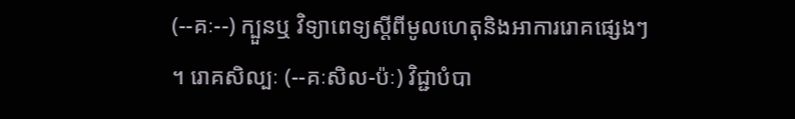(--គៈ--) ក្បួនឬ វិទ្យាពេទ្យស្ដីពីមូលហេតុនិងអាការរោគផ្សេងៗ ។ រោគសិល្បៈ (--គៈសិល-ប៉ៈ) វិជ្ជាបំបា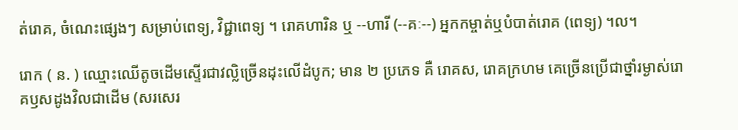ត់រោគ, ចំណេះផ្សេងៗ សម្រាប់ពេទ្យ, វិជ្ជាពេទ្យ ។ រោគហារិន ឬ --ហារី (--គៈ--) អ្នកកម្ចាត់ឬបំបាត់រោគ (ពេទ្យ) ។ល។

រោក ( ន. ) ឈ្មោះឈើតូចដើមស្ទើរជាវល្លិច្រើនដុះលើដំបូក; មាន ២ ប្រភេទ គឺ រោគស, រោគក្រហម គេច្រើនប្រើជាថ្នាំរម្ងាស់រោគឫសដូងវិលជាដើម (សរសេរ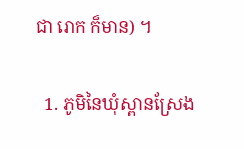ជា រោក ក៏មាន) ។

  1. ភូមិនៃឃុំស្ពានស្រែង